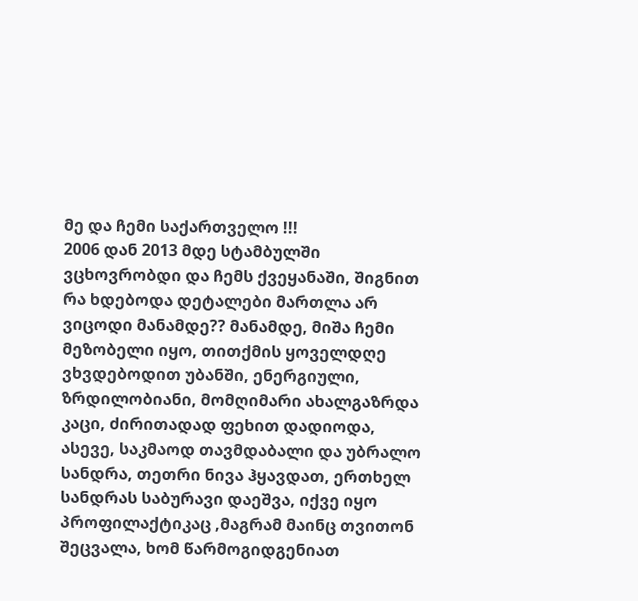მე და ჩემი საქართველო !!!
2006 დან 2013 მდე სტამბულში ვცხოვრობდი და ჩემს ქვეყანაში, შიგნით რა ხდებოდა დეტალები მართლა არ ვიცოდი მანამდე?? მანამდე, მიშა ჩემი მეზობელი იყო, თითქმის ყოველდღე ვხვდებოდით უბანში, ენერგიული, ზრდილობიანი, მომღიმარი ახალგაზრდა კაცი, ძირითადად ფეხით დადიოდა, ასევე, საკმაოდ თავმდაბალი და უბრალო სანდრა, თეთრი ნივა ჰყავდათ, ერთხელ სანდრას საბურავი დაეშვა, იქვე იყო პროფილაქტიკაც ,მაგრამ მაინც თვითონ შეცვალა, ხომ წარმოგიდგენიათ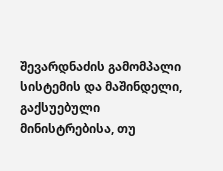შევარდნაძის გამომპალი სისტემის და მაშინდელი, გაქსუებული მინისტრებისა, თუ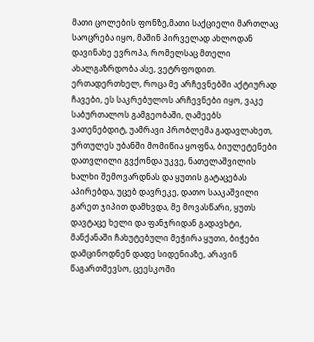მათი ცოლების ფონზე,მათი საქციელი მართლაც საოცრება იყო, მაშინ პირველად ახლოდან დავინახე ევროპა, რომელსაც მთელი ახალგაზრდობა ასე, ვეტრფოდით. ერთადერთხელ, როცა მე არჩევნებში აქტიურად ჩავები, ეს საკრებულოს არჩევნები იყო, ვაკე საბურთალოს გამგეობაში, ღამეებს ვათენებდიტ, უამრავი პრობლემა გადავლახეთ, ურთულეს უბანში მომიწია ყოფნა, ბიულეტენები დათვლილი გვქონდა უკვე, ნათელაშვილის ხალხი შემოვარდნას და ყუთის გატაცებას აპირებდა, უცებ დავრეკე, დათო სააკაშვილი გარეთ ჯიპით დამხვდა, მე მოვასწარი, ყუთს დავტაცე ხელი და ფანჯრიდან გადავხტი, მანქანაში ჩახუტებული მეჭირა ყუთი, ბიჭები დამცინოდნენ დადე სიდენიაზე, არავინ წაგართმევსო, ცეესკოში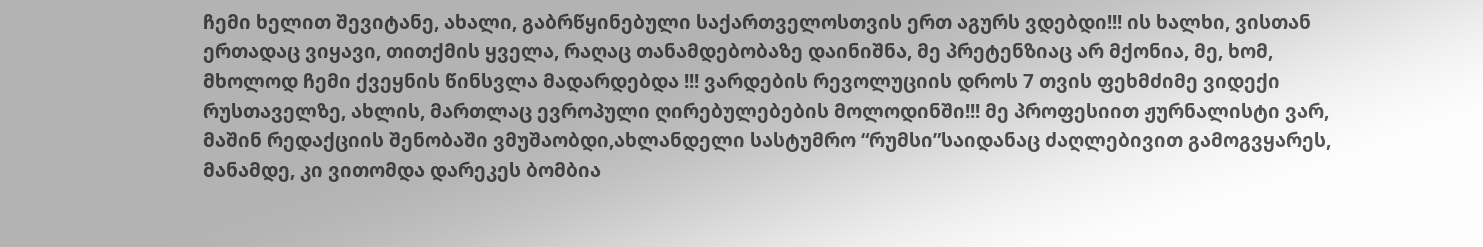ჩემი ხელით შევიტანე, ახალი, გაბრწყინებული საქართველოსთვის ერთ აგურს ვდებდი!!! ის ხალხი, ვისთან ერთადაც ვიყავი, თითქმის ყველა, რაღაც თანამდებობაზე დაინიშნა, მე პრეტენზიაც არ მქონია, მე, ხომ, მხოლოდ ჩემი ქვეყნის წინსვლა მადარდებდა !!! ვარდების რევოლუციის დროს 7 თვის ფეხმძიმე ვიდექი რუსთაველზე, ახლის, მართლაც ევროპული ღირებულებების მოლოდინში!!! მე პროფესიით ჟურნალისტი ვარ, მაშინ რედაქციის შენობაში ვმუშაობდი,ახლანდელი სასტუმრო “რუმსი”საიდანაც ძაღლებივით გამოგვყარეს, მანამდე, კი ვითომდა დარეკეს ბომბია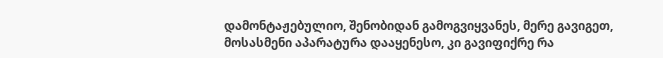დამონტაჟებულიო, შენობიდან გამოგვიყვანეს, მერე გავიგეთ, მოსასმენი აპარატურა დააყენესო, კი გავიფიქრე რა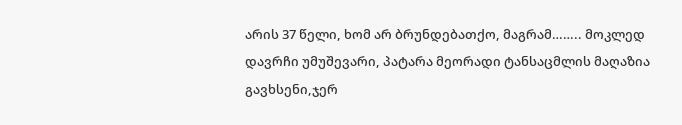არის 37 წელი, ხომ არ ბრუნდებათქო, მაგრამ…….. მოკლედ დავრჩი უმუშევარი, პატარა მეორადი ტანსაცმლის მაღაზია გავხსენი,ჯერ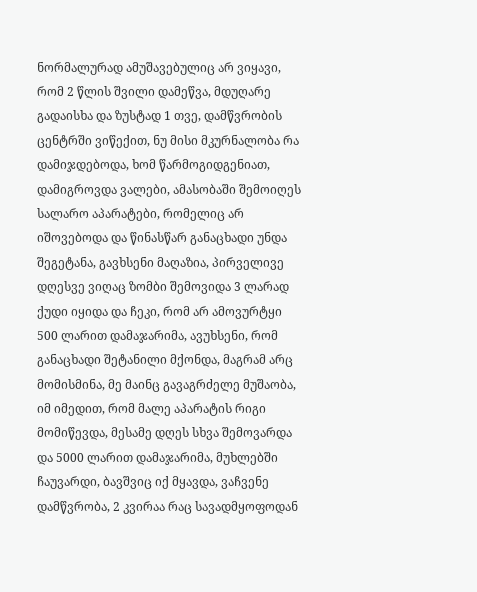ნორმალურად ამუშავებულიც არ ვიყავი, რომ 2 წლის შვილი დამეწვა, მდუღარე გადაისხა და ზუსტად 1 თვე, დამწვრობის ცენტრში ვიწექით, ნუ მისი მკურნალობა რა დამიჯდებოდა, ხომ წარმოგიდგენიათ, დამიგროვდა ვალები, ამასობაში შემოიღეს სალარო აპარატები, რომელიც არ იშოვებოდა და წინასწარ განაცხადი უნდა შეგეტანა, გავხსენი მაღაზია, პირველივე დღესვე ვიღაც ზომბი შემოვიდა 3 ლარად ქუდი იყიდა და ჩეკი, რომ არ ამოვურტყი 500 ლარით დამაჯარიმა, ავუხსენი, რომ განაცხადი შეტანილი მქონდა, მაგრამ არც მომისმინა, მე მაინც გავაგრძელე მუშაობა, იმ იმედით, რომ მალე აპარატის რიგი მომიწევდა, მესამე დღეს სხვა შემოვარდა და 5000 ლარით დამაჯარიმა, მუხლებში ჩაუვარდი, ბავშვიც იქ მყავდა, ვაჩვენე დამწვრობა, 2 კვირაა რაც სავადმყოფოდან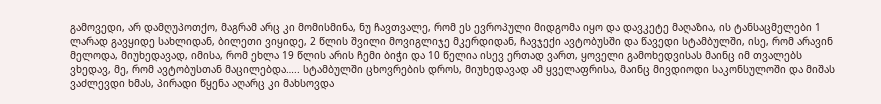გამოვედი, არ დამღუპოთქო, მაგრამ არც კი მომისმინა, ნუ ჩავთვალე, რომ ეს ევროპული მიდგომა იყო და დავკეტე მაღაზია, ის ტანსაცმელები 1 ლარად გავყიდე სახლიდან, ბილეთი ვიყიდე, 2 წლის შვილი მოვიგლიჯე მკერდიდან, ჩავჯექი ავტობუსში და წავედი სტამბულში, ისე, რომ არავინ მელოდა, მიუხედავად, იმისა, რომ ეხლა 19 წლის არის ჩემი ბიჭი და 10 წელია ისევ ერთად ვართ, ყოველი გამოხედვისას მაინც იმ თვალებს ვხედავ, მე, რომ ავტობუსთან მაცილებდა….. სტამბულში ცხოვრების დროს, მიუხედავად ამ ყველაფრისა, მაინც მივდიოდი საკონსულოში და მიშას ვაძლევდი ხმას, პირადი წყენა აღარც კი მახსოვდა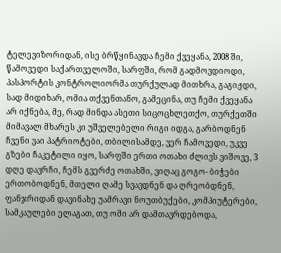ტელევიზორიდან, ისე ბრწყინავდა ჩემი ქვეყანა, 2008 ში, წამოვედი საქართველოში, სარფში, რომ გადმოვდიოდი, პასპორტის კონტროლიორმა თურქულად მითხრა, გაგიჟდი, სად მიდიხარ, ომია თქვენთანო, გამეცინა, თუ ჩემი ქვეყანა არ იქნება, მე, რად მინდა ასეთი სიცოცხლეთქო, თურქეთში მიმავალ მხარეს კი უშველებელი რიგი იდგა, გარბოდნენ ჩვენი ვაი პატრიოტები, თბილისამდე, ვერ ჩამოვედი, უკვე გზები ჩაკეტილი იყო, სარფში ერთი ოთახი ძლივს ვიშოვე, 3 დღე დავრჩი, ჩემს გვერძე ოთახში, ვიღაც გოგო- ბიჭები ერთობოდნენ, მთელი ღამე სვავდნენ და ღრეობდნენ, ფანჯრიდან დავინახე უამრავი ნოუთბუქები, კომპიუტერები, სამკაულები ელაგათ, თუ ომი არ დამთავრდებოდა,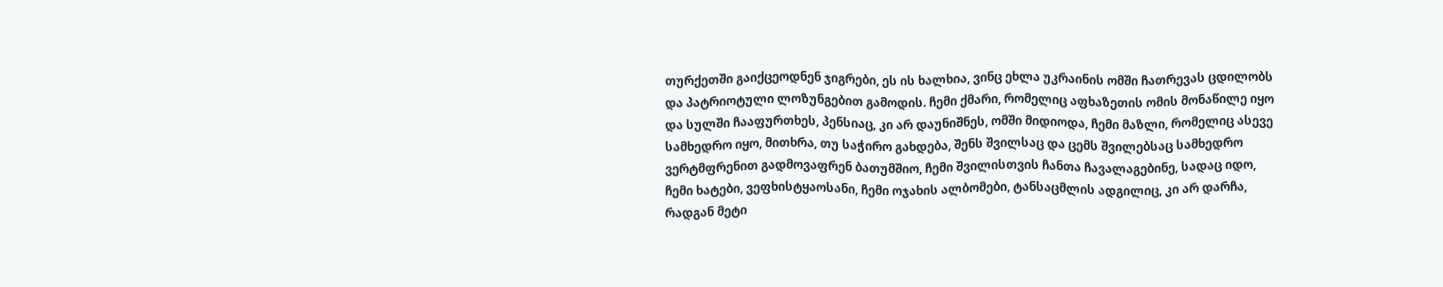თურქეთში გაიქცეოდნენ ჯიგრები, ეს ის ხალხია, ვინც ეხლა უკრაინის ომში ჩათრევას ცდილობს და პატრიოტული ლოზუნგებით გამოდის. ჩემი ქმარი, რომელიც აფხაზეთის ომის მონაწილე იყო და სულში ჩააფურთხეს, პენსიაც, კი არ დაუნიშნეს, ომში მიდიოდა, ჩემი მაზლი, რომელიც ასევე სამხედრო იყო, მითხრა, თუ საჭირო გახდება, შენს შვილსაც და ცემს შვილებსაც სამხედრო ვერტმფრენით გადმოვაფრენ ბათუმშიო, ჩემი შვილისთვის ჩანთა ჩავალაგებინე, სადაც იდო, ჩემი ხატები, ვეფხისტყაოსანი, ჩემი ოჯახის ალბომები, ტანსაცმლის ადგილიც, კი არ დარჩა, რადგან მეტი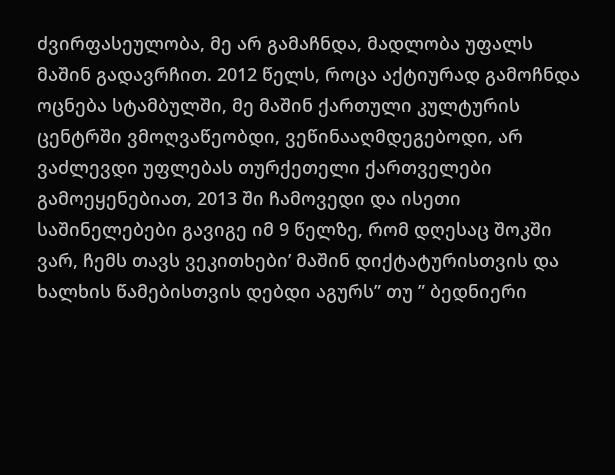ძვირფასეულობა, მე არ გამაჩნდა, მადლობა უფალს მაშინ გადავრჩით. 2012 წელს, როცა აქტიურად გამოჩნდა ოცნება სტამბულში, მე მაშინ ქართული კულტურის ცენტრში ვმოღვაწეობდი, ვეწინააღმდეგებოდი, არ ვაძლევდი უფლებას თურქეთელი ქართველები გამოეყენებიათ, 2013 ში ჩამოვედი და ისეთი საშინელებები გავიგე იმ 9 წელზე, რომ დღესაც შოკში ვარ, ჩემს თავს ვეკითხები’ მაშინ დიქტატურისთვის და ხალხის წამებისთვის დებდი აგურს” თუ ” ბედნიერი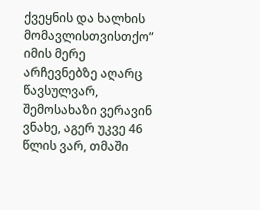ქვეყნის და ხალხის მომავლისთვისთქო” იმის მერე არჩევნებზე აღარც წავსულვარ, შემოსახაზი ვერავინ ვნახე, აგერ უკვე 46 წლის ვარ, თმაში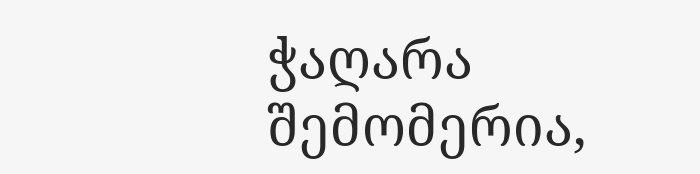ჭაღარა შემომერია,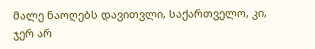მალე ნაოღებს დავითვლი, საქართველო, კი, ჯერ არ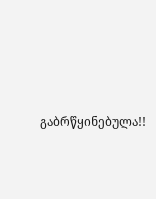გაბრწყინებულა!!